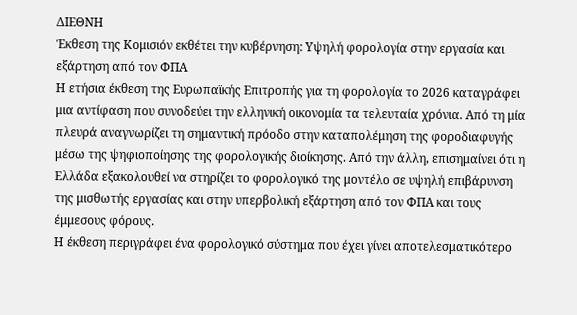ΔΙΕΘΝΗ
Έκθεση της Κομισιόν εκθέτει την κυβέρνηση: Υψηλή φορολογία στην εργασία και εξάρτηση από τον ΦΠΑ
Η ετήσια έκθεση της Ευρωπαϊκής Επιτροπής για τη φορολογία το 2026 καταγράφει μια αντίφαση που συνοδεύει την ελληνική οικονομία τα τελευταία χρόνια. Από τη μία πλευρά αναγνωρίζει τη σημαντική πρόοδο στην καταπολέμηση της φοροδιαφυγής μέσω της ψηφιοποίησης της φορολογικής διοίκησης. Από την άλλη, επισημαίνει ότι η Ελλάδα εξακολουθεί να στηρίζει το φορολογικό της μοντέλο σε υψηλή επιβάρυνση της μισθωτής εργασίας και στην υπερβολική εξάρτηση από τον ΦΠΑ και τους έμμεσους φόρους.
Η έκθεση περιγράφει ένα φορολογικό σύστημα που έχει γίνει αποτελεσματικότερο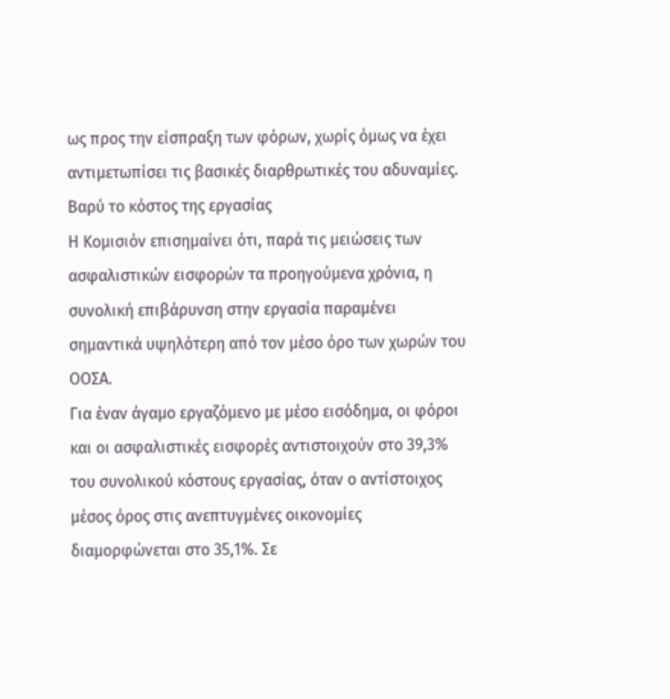ως προς την είσπραξη των φόρων, χωρίς όμως να έχει αντιμετωπίσει τις βασικές διαρθρωτικές του αδυναμίες.
Βαρύ το κόστος της εργασίας
Η Κομισιόν επισημαίνει ότι, παρά τις μειώσεις των ασφαλιστικών εισφορών τα προηγούμενα χρόνια, η συνολική επιβάρυνση στην εργασία παραμένει σημαντικά υψηλότερη από τον μέσο όρο των χωρών του ΟΟΣΑ.
Για έναν άγαμο εργαζόμενο με μέσο εισόδημα, οι φόροι και οι ασφαλιστικές εισφορές αντιστοιχούν στο 39,3% του συνολικού κόστους εργασίας, όταν ο αντίστοιχος μέσος όρος στις ανεπτυγμένες οικονομίες διαμορφώνεται στο 35,1%. Σε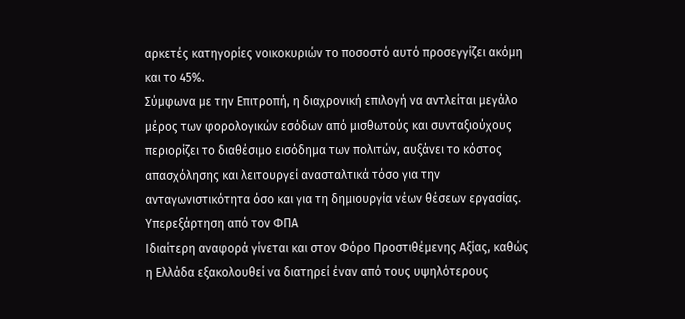αρκετές κατηγορίες νοικοκυριών το ποσοστό αυτό προσεγγίζει ακόμη και το 45%.
Σύμφωνα με την Επιτροπή, η διαχρονική επιλογή να αντλείται μεγάλο μέρος των φορολογικών εσόδων από μισθωτούς και συνταξιούχους περιορίζει το διαθέσιμο εισόδημα των πολιτών, αυξάνει το κόστος απασχόλησης και λειτουργεί ανασταλτικά τόσο για την ανταγωνιστικότητα όσο και για τη δημιουργία νέων θέσεων εργασίας.
Υπερεξάρτηση από τον ΦΠΑ
Ιδιαίτερη αναφορά γίνεται και στον Φόρο Προστιθέμενης Αξίας, καθώς η Ελλάδα εξακολουθεί να διατηρεί έναν από τους υψηλότερους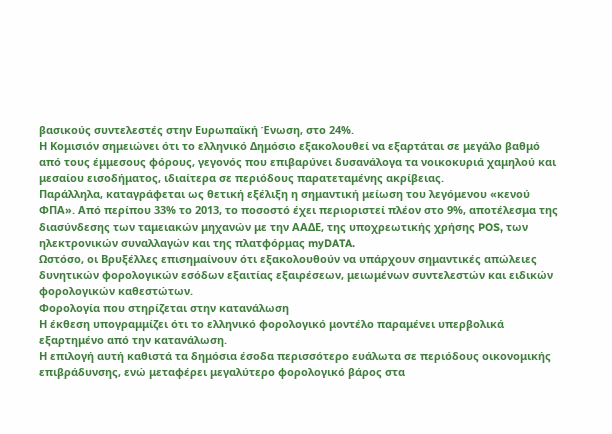βασικούς συντελεστές στην Ευρωπαϊκή Ένωση, στο 24%.
Η Κομισιόν σημειώνει ότι το ελληνικό Δημόσιο εξακολουθεί να εξαρτάται σε μεγάλο βαθμό από τους έμμεσους φόρους, γεγονός που επιβαρύνει δυσανάλογα τα νοικοκυριά χαμηλού και μεσαίου εισοδήματος, ιδιαίτερα σε περιόδους παρατεταμένης ακρίβειας.
Παράλληλα, καταγράφεται ως θετική εξέλιξη η σημαντική μείωση του λεγόμενου «κενού ΦΠΑ». Από περίπου 33% το 2013, το ποσοστό έχει περιοριστεί πλέον στο 9%, αποτέλεσμα της διασύνδεσης των ταμειακών μηχανών με την ΑΑΔΕ, της υποχρεωτικής χρήσης POS, των ηλεκτρονικών συναλλαγών και της πλατφόρμας myDATA.
Ωστόσο, οι Βρυξέλλες επισημαίνουν ότι εξακολουθούν να υπάρχουν σημαντικές απώλειες δυνητικών φορολογικών εσόδων εξαιτίας εξαιρέσεων, μειωμένων συντελεστών και ειδικών φορολογικών καθεστώτων.
Φορολογία που στηρίζεται στην κατανάλωση
Η έκθεση υπογραμμίζει ότι το ελληνικό φορολογικό μοντέλο παραμένει υπερβολικά εξαρτημένο από την κατανάλωση.
Η επιλογή αυτή καθιστά τα δημόσια έσοδα περισσότερο ευάλωτα σε περιόδους οικονομικής επιβράδυνσης, ενώ μεταφέρει μεγαλύτερο φορολογικό βάρος στα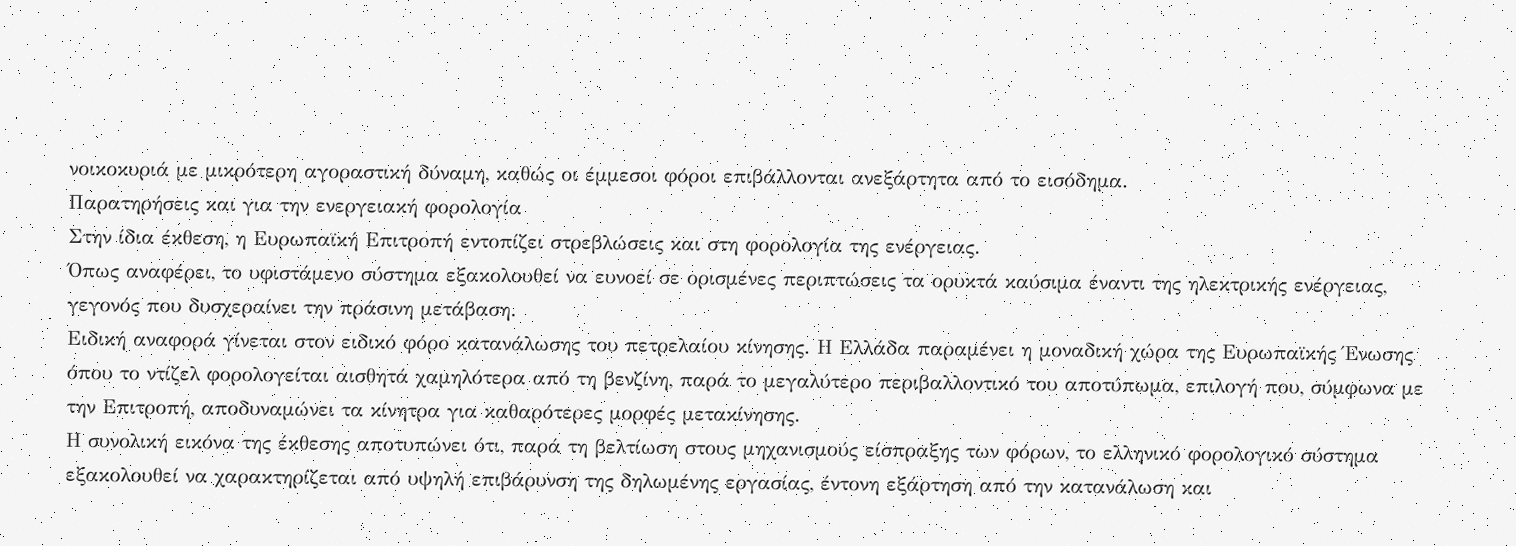νοικοκυριά με μικρότερη αγοραστική δύναμη, καθώς οι έμμεσοι φόροι επιβάλλονται ανεξάρτητα από το εισόδημα.
Παρατηρήσεις και για την ενεργειακή φορολογία
Στην ίδια έκθεση, η Ευρωπαϊκή Επιτροπή εντοπίζει στρεβλώσεις και στη φορολογία της ενέργειας.
Όπως αναφέρει, το υφιστάμενο σύστημα εξακολουθεί να ευνοεί σε ορισμένες περιπτώσεις τα ορυκτά καύσιμα έναντι της ηλεκτρικής ενέργειας, γεγονός που δυσχεραίνει την πράσινη μετάβαση.
Ειδική αναφορά γίνεται στον ειδικό φόρο κατανάλωσης του πετρελαίου κίνησης. Η Ελλάδα παραμένει η μοναδική χώρα της Ευρωπαϊκής Ένωσης όπου το ντίζελ φορολογείται αισθητά χαμηλότερα από τη βενζίνη, παρά το μεγαλύτερο περιβαλλοντικό του αποτύπωμα, επιλογή που, σύμφωνα με την Επιτροπή, αποδυναμώνει τα κίνητρα για καθαρότερες μορφές μετακίνησης.
Η συνολική εικόνα της έκθεσης αποτυπώνει ότι, παρά τη βελτίωση στους μηχανισμούς είσπραξης των φόρων, το ελληνικό φορολογικό σύστημα εξακολουθεί να χαρακτηρίζεται από υψηλή επιβάρυνση της δηλωμένης εργασίας, έντονη εξάρτηση από την κατανάλωση και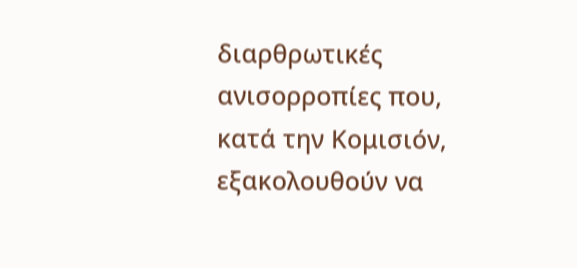διαρθρωτικές ανισορροπίες που, κατά την Κομισιόν, εξακολουθούν να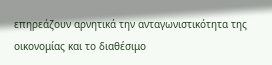επηρεάζουν αρνητικά την ανταγωνιστικότητα της οικονομίας και το διαθέσιμο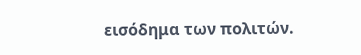εισόδημα των πολιτών.